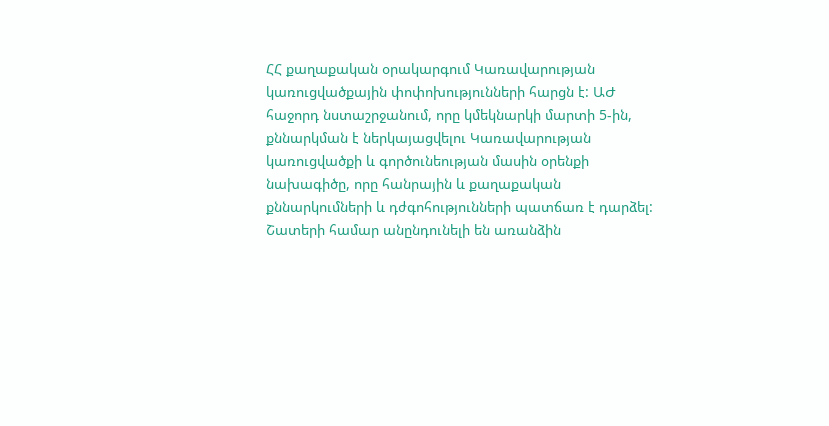ՀՀ քաղաքական օրակարգում Կառավարության կառուցվածքային փոփոխությունների հարցն է: ԱԺ հաջորդ նստաշրջանում, որը կմեկնարկի մարտի 5-ին, քննարկման է ներկայացվելու Կառավարության կառուցվածքի և գործունեության մասին օրենքի նախագիծը, որը հանրային և քաղաքական քննարկումների և դժգոհությունների պատճառ է դարձել: Շատերի համար անընդունելի են առանձին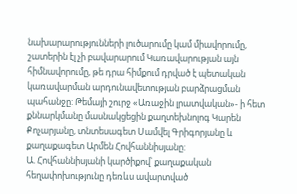նախարարությունների լուծարումը կամ միավորումը, շատերին էլ չի բավարարում Կառավարության այն հիմնավորումը, թե դրա հիմքում դրված է պետական կառավարման արդունավետության բարձրացման պահանջը: Թեմայի շուրջ «Առաջին լրատվական»- ի հետ քննարկմանը մասնակցեցին քաղտեխնոլոգ Կարեն Քոչարյանը, տնտեսագետ Սամվել Գրիգորյանը և քաղաքագետ Արմեն Հովհաննիսյանը:
Ա. Հովհաննիսյանի կարծիքով՝ քաղաքական հեղափոխությունը դեռևս ավարտված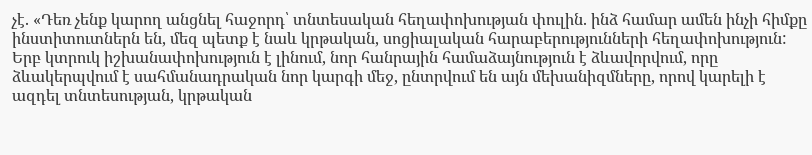չէ. «Դեռ չենք կարող անցնել հաջորդ՝ տնտեսական հեղափոխության փուլին. ինձ համար ամեն ինչի հիմքը ինստիտուտներն են, մեզ պետք է նաև կրթական, սոցիալական հարաբերությունների հեղափոխություն: Երբ կտրուկ իշխանափոխություն է լինում, նոր հանրային համաձայնություն է ձևավորվում, որը ձևակերպվում է սահմանադրական նոր կարգի մեջ, ընտրվում են այն մեխանիզմները, որով կարելի է ազդել տնտեսության, կրթական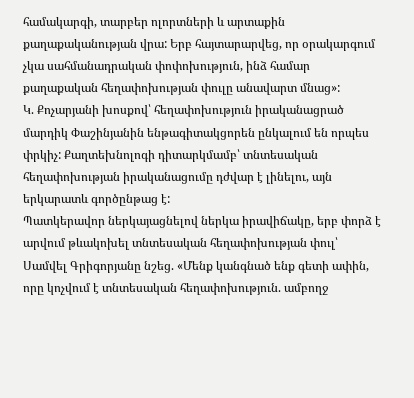համակարգի, տարբեր ոլորտների և արտաքին քաղաքականության վրա: Երբ հայտարարվեց, որ օրակարգում չկա սահմանադրական փոփոխություն, ինձ համար քաղաքական հեղափոխության փուլը անավարտ մնաց»:
Կ. Քոչարյանի խոսքով՝ հեղափոխություն իրականացրած մարդիկ Փաշինյանին ենթագիտակցորեն ընկալում են որպես փրկիչ: Քաղտեխնոլոգի դիտարկմամբ՝ տնտեսական հեղափոխության իրականացումը դժվար է լինելու, այն երկարատև գործընթաց է:
Պատկերավոր ներկայացնելով ներկա իրավիճակը, երբ փորձ է արվում թևակոխել տնտեսական հեղափոխության փուլ՝ Սամվել Գրիգորյանը նշեց. «Մենք կանգնած ենք գետի ափին, որը կոչվում է տնտեսական հեղափոխություն. ամբողջ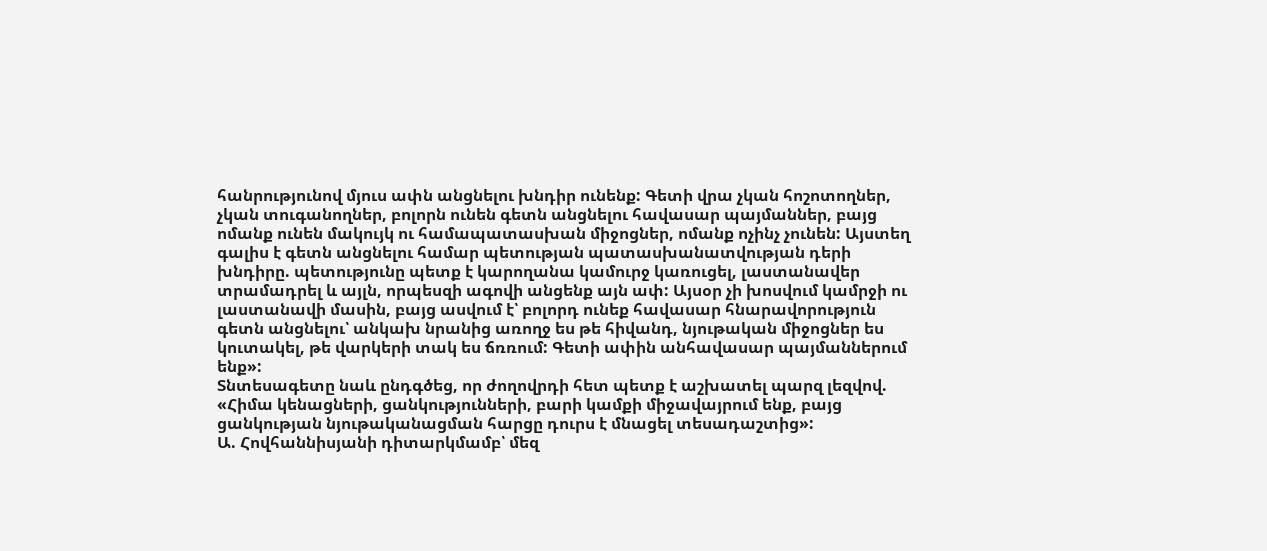հանրությունով մյուս ափն անցնելու խնդիր ունենք: Գետի վրա չկան հոշոտողներ, չկան տուգանողներ, բոլորն ունեն գետն անցնելու հավասար պայմաններ, բայց ոմանք ունեն մակույկ ու համապատասխան միջոցներ, ոմանք ոչինչ չունեն: Այստեղ գալիս է գետն անցնելու համար պետության պատասխանատվության դերի խնդիրը. պետությունը պետք է կարողանա կամուրջ կառուցել, լաստանավեր տրամադրել և այլն, որպեսզի ագովի անցենք այն ափ: Այսօր չի խոսվում կամրջի ու լաստանավի մասին, բայց ասվում է՝ բոլորդ ունեք հավասար հնարավորություն գետն անցնելու՝ անկախ նրանից առողջ ես թե հիվանդ, նյութական միջոցներ ես կուտակել, թե վարկերի տակ ես ճռռում: Գետի ափին անհավասար պայմաններում ենք»:
Տնտեսագետը նաև ընդգծեց, որ ժողովրդի հետ պետք է աշխատել պարզ լեզվով. «Հիմա կենացների, ցանկությունների, բարի կամքի միջավայրում ենք, բայց ցանկության նյութականացման հարցը դուրս է մնացել տեսադաշտից»:
Ա. Հովհաննիսյանի դիտարկմամբ՝ մեզ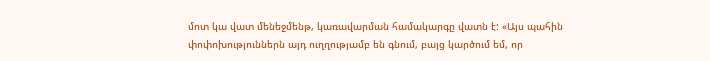մոտ կա վատ մենեջմենթ, կառավարման համակարգը վատն է: «Այս պահին փոփոխություններն այդ ուղղությամբ են գնում, բայց կարծում եմ, որ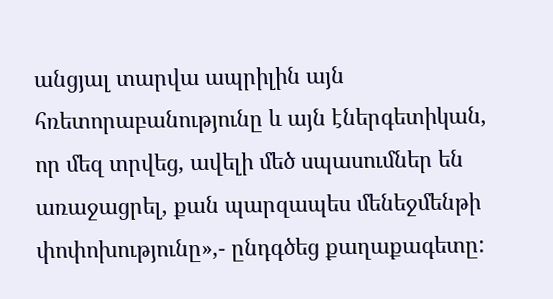անցյալ տարվա ապրիլին այն հռետորաբանությունը և այն էներգետիկան, որ մեզ տրվեց, ավելի մեծ սպասումներ են առաջացրել, քան պարզապես մենեջմենթի փոփոխությունը»,- ընդգծեց քաղաքագետը: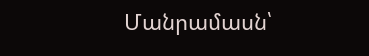Մանրամասն՝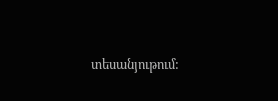տեսանյութում: